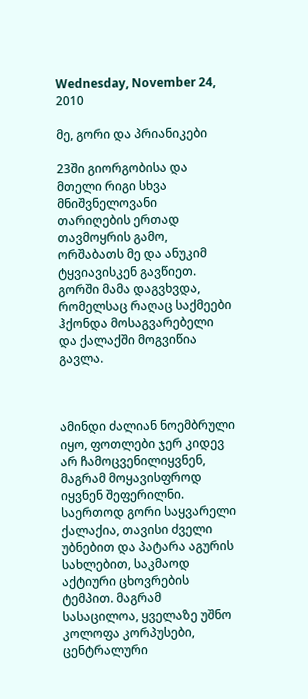Wednesday, November 24, 2010

მე, გორი და პრიანიკები

23ში გიორგობისა და მთელი რიგი სხვა მნიშვნელოვანი თარიღების ერთად თავმოყრის გამო, ორშაბათს მე და ანუკიმ ტყვიავისკენ გავწიეთ. გორში მამა დაგვხვდა, რომელსაც რაღაც საქმეები ჰქონდა მოსაგვარებელი და ქალაქში მოგვიწია გავლა.



ამინდი ძალიან ნოემბრული იყო, ფოთლები ჯერ კიდევ არ ჩამოცვენილიყვნენ, მაგრამ მოყავისფროდ იყვნენ შეფერილნი. საერთოდ გორი საყვარელი ქალაქია, თავისი ძველი უბნებით და პატარა აგურის სახლებით, საკმაოდ აქტიური ცხოვრების ტემპით. მაგრამ სასაცილოა, ყველაზე უშნო კოლოფა კორპუსები, ცენტრალური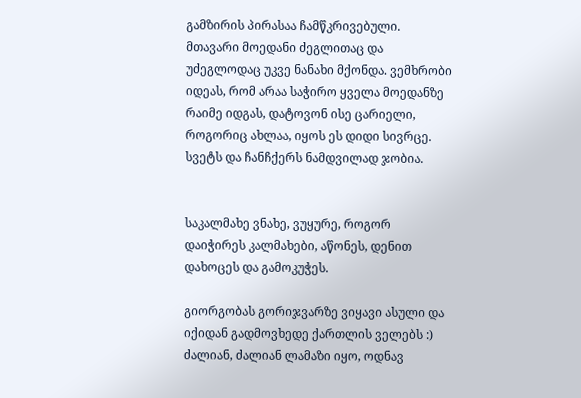გამზირის პირასაა ჩამწკრივებული. მთავარი მოედანი ძეგლითაც და უძეგლოდაც უკვე ნანახი მქონდა. ვემხრობი იდეას, რომ არაა საჭირო ყველა მოედანზე რაიმე იდგას, დატოვონ ისე ცარიელი, როგორიც ახლაა, იყოს ეს დიდი სივრცე. სვეტს და ჩანჩქერს ნამდვილად ჯობია.


საკალმახე ვნახე, ვუყურე, როგორ დაიჭირეს კალმახები, აწონეს, დენით დახოცეს და გამოკუჭეს.

გიორგობას გორიჯვარზე ვიყავი ასული და იქიდან გადმოვხედე ქართლის ველებს :) ძალიან, ძალიან ლამაზი იყო, ოდნავ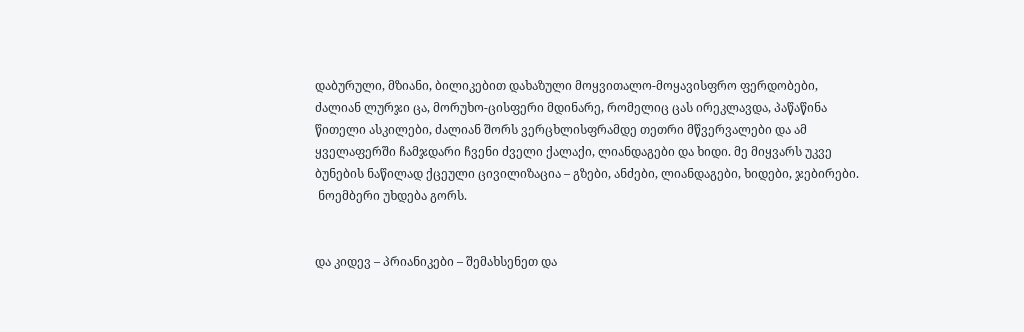დაბურული, მზიანი, ბილიკებით დახაზული მოყვითალო-მოყავისფრო ფერდობები, ძალიან ლურჯი ცა, მორუხო-ცისფერი მდინარე, რომელიც ცას ირეკლავდა, პაწაწინა წითელი ასკილები, ძალიან შორს ვერცხლისფრამდე თეთრი მწვერვალები და ამ ყველაფერში ჩამჯდარი ჩვენი ძველი ქალაქი, ლიანდაგები და ხიდი. მე მიყვარს უკვე ბუნების ნაწილად ქცეული ცივილიზაცია – გზები, ანძები, ლიანდაგები, ხიდები, ჯებირები.
 ნოემბერი უხდება გორს.


და კიდევ – პრიანიკები – შემახსენეთ და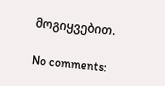მოგიყვებით.

No comments: